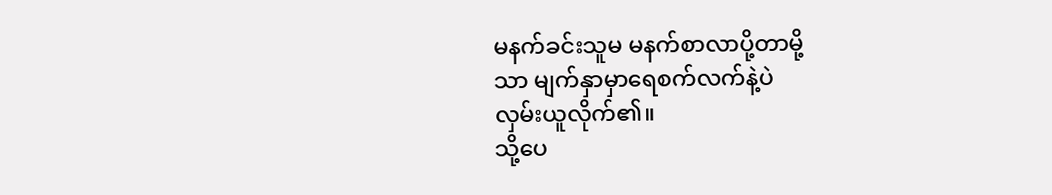မနက်ခင်းသူမ မနက်စာလာပို့တာမို့
သာ မျက်နှာမှာရေစက်လက်နဲ့ပဲ
လှမ်းယူလိုက်၏။
သို့ပေ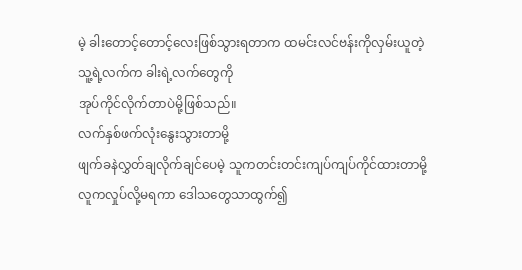မဲ့ ခါးတောင့်တောင့်လေးဖြစ်သွားရတာက ထမင်းလင်ဗန်းကိုလှမ်းယူတဲ့
သူ့ရဲ့လက်က ခါးရဲ့လက်တွေကို
အုပ်ကိုင်လိုက်တာပဲမို့ဖြစ်သည်။
လက်နှစ်ဖက်လုံးနွေးသွားတာမို့
ဖျက်ခနဲလွှတ်ချလိုက်ချင်ပေမဲ့ သူကတင်းတင်းကျပ်ကျပ်ကိုင်ထားတာမို့
လူကလှုပ်လို့မရကာ ဒေါသတွေသာထွက်၍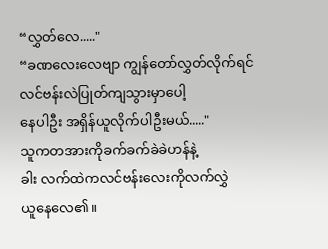“လွှတ်လေ....."
“ခဏလေးလေဗျာ ကျွန်တော်လွှတ်လိုက်ရင်
လင်ဗန်းလဲပြုတ်ကျသွားမှာပေါ့
နေပါဦး အရှိန်ယူလိုက်ပါဦးမယ်....."
သူကတအားကိုခက်ခက်ခဲခဲဟန်နဲ့
ခါး လက်ထဲကလင်ဗန်းလေးကိုလက်လွှဲ
ယူနေလေ၏။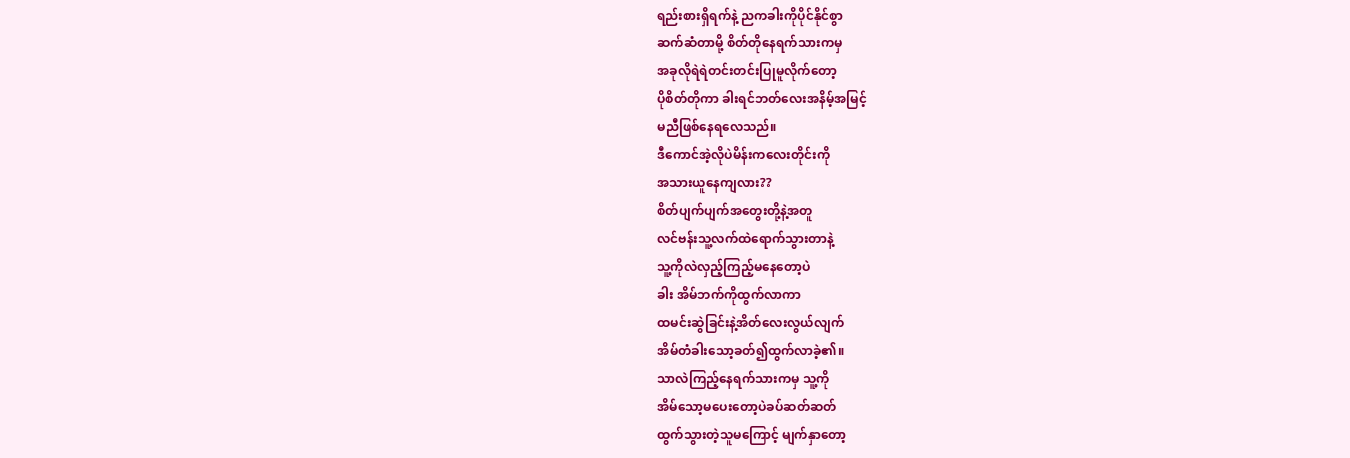ရည်းစားရှိရက်နဲ့ ညကခါးကိုပိုင်နိုင်စွာ
ဆက်ဆံတာမို့ စိတ်တိုနေရက်သားကမှ
အခုလိုရဲရဲတင်းတင်းပြုမူလိုက်တော့
ပိုစိတ်တိုကာ ခါးရင်ဘတ်လေးအနိမ့်အမြင့်
မညီဖြစ်နေရလေသည်။
ဒီကောင်အဲ့လိုပဲမိန်းကလေးတိုင်းကို
အသားယူနေကျလား??
စိတ်ပျက်ပျက်အတွေးတို့နဲ့အတူ
လင်ဗန်းသူ့လက်ထဲရောက်သွားတာနဲ့
သူ့ကိုလဲလှည့်ကြည့်မနေတော့ပဲ
ခါး အိမ်ဘက်ကိုထွက်လာကာ
ထမင်းဆွဲခြင်းနဲ့အိတ်လေးလွယ်လျက်
အိမ်တံခါးသော့ခတ်၍ထွက်လာခဲ့၏။
သာလဲကြည့်နေရက်သားကမှ သူ့ကို
အိမ်သော့မပေးတော့ပဲခပ်ဆတ်ဆတ်
ထွက်သွားတဲ့သူမကြောင့် မျက်နှာတော့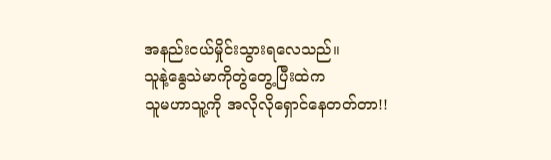အနည်းငယ်မှိုင်းသွားရလေသည်။
သူနဲ့နွေသဲမာကိုတွဲတွေ့ပြီးထဲက
သူမဟာသူ့ကို အလိုလိုရှောင်နေတတ်တာ!!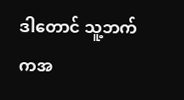ဒါတောင် သူ့ဘက်ကအ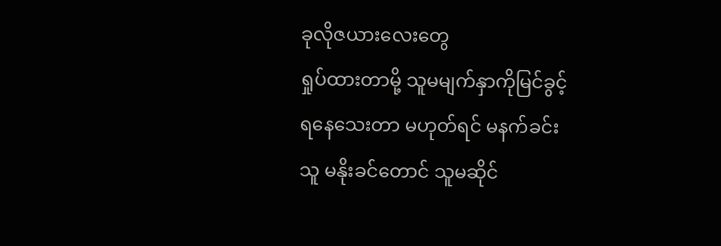ခုလိုဇယားလေးတွေ
ရှုပ်ထားတာမို့ သူမမျက်နှာကိုမြင်ခွင့်
ရနေသေးတာ မဟုတ်ရင် မနက်ခင်း
သူ မနိုးခင်တောင် သူမဆိုင်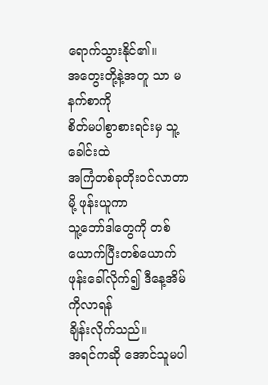ရောက်သွားနိုင်၏။
အတွေးတို့နဲ့အတူ သာ မနက်စာကို
စိတ်မပါစွာစားရင်းမှ သူ့ခေါင်းထဲ
အကြံတစ်ခုတိုးဝင်လာတာမို့ ဖုန်းယူကာ
သူ့ဘော်ဒါတွေကို တစ်ယောက်ပြီးတစ်ယောက် ဖုန်းခေါ်လိုက်၍ ဒီနေ့အိမ်ကိုလာရန်
ချိန်းလိုက်သည်။
အရင်ကဆို အောင်သူမပါ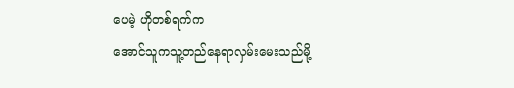ပေမဲ့ ဟိုတစ်ရက်က
အောင်သူကသူ့တည်နေရာလှမ်းမေးသည်မို့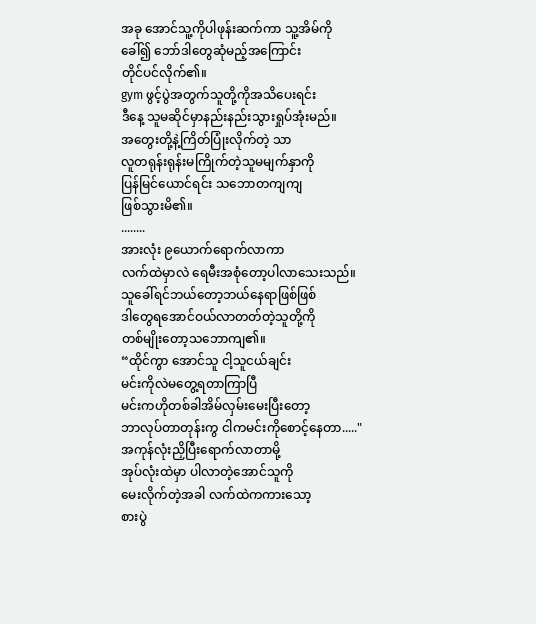အခု အောင်သူ့ကိုပါဖုန်းဆက်ကာ သူ့အိမ်ကို
ခေါ်၍ ဘော်ဒါတွေဆုံမည့်အကြောင်း
တိုင်ပင်လိုက်၏။
gym ဖွင့်ပွဲအတွက်သူတို့ကိုအသိပေးရင်း
ဒီနေ့ သူမဆိုင်မှာနည်းနည်းသွားရှုပ်အုံးမည်။
အတွေးတို့နဲ့ကြိတ်ပြုံးလိုက်တဲ့ သာ
လူတရုန်းရုန်းမကြိုက်တဲ့သူမမျက်နှာကို
ပြန်မြင်ယောင်ရင်း သဘောတကျကျ
ဖြစ်သွားမိ၏။
........
အားလုံး ၉ယောက်ရောက်လာကာ
လက်ထဲမှာလဲ ရေမီးအစုံတော့ပါလာသေးသည်။
သူခေါ်ရင်ဘယ်တော့ဘယ်နေရာဖြစ်ဖြစ်
ဒါတွေရအောင်ဝယ်လာတတ်တဲ့သူတို့ကို
တစ်မျိုးတော့သဘောကျ၏။
“ထိုင်ကွာ အောင်သူ ငါ့သူငယ်ချင်း
မင်းကိုလဲမတွေ့ရတာကြာပြီ
မင်းကဟိုတစ်ခါအိမ်လှမ်းမေးပြီးတော့
ဘာလုပ်တာတုန်းကွ ငါကမင်းကိုစောင့်နေတာ....."
အကုန်လုံးညှိပြီးရောက်လာတာမို့
အုပ်လုံးထဲမှာ ပါလာတဲ့အောင်သူကို
မေးလိုက်တဲ့အခါ လက်ထဲကကားသော့
စားပွဲ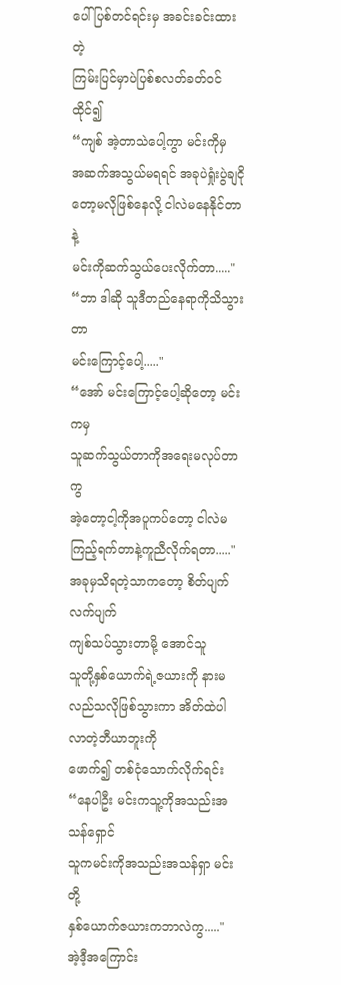ပေါ်ပြစ်တင်ရင်းမှ အခင်းခင်းထားတဲ့
ကြမ်းပြင်မှာပဲပြစ်စလတ်ခတ်ဝင်ထိုင်၍
“ကျစ် အဲ့တာသဲပေါ့ကွာ မင်းကိုမှ
အဆက်အသွယ်မရရင် အခုပဲရှုံးပွဲချငိုတော့မလိုဖြစ်နေလို့ ငါလဲမနေနိုင်တာနဲ့
မင်းကိုဆက်သွယ်ပေးလိုက်တာ....."
“ဘာ ဒါဆို သူဒီတည်နေရာကိုသိသွားတာ
မင်းကြောင့်ပေါ့....."
“အော် မင်းကြောင့်ပေါ့ဆိုတော့ မင်းကမှ
သူဆက်သွယ်တာကိုအရေးမလုပ်တာကွ
အဲ့တော့ငါ့ကိုအပူကပ်တော့ ငါလဲမကြည့်ရက်တာနဲ့ကူညီလိုက်ရတာ....."
အခုမှသိရတဲ့သာကတော့ စိတ်ပျက်လက်ပျက်
ကျစ်သပ်သွားတာမို့ အောင်သူ
သူတို့နှစ်ယောက်ရဲ့ဇယားကို နားမလည်သလိုဖြစ်သွားကာ အိတ်ထဲပါလာတဲ့ဘီယာဘူးကို
ဖောက်၍ တစ်ငုံသောက်လိုက်ရင်း
“နေပါဦး မင်းကသူ့ကိုအသည်းအသန်ရှောင်
သူကမင်းကိုအသည်းအသန်ရှာ မင်းတို့
နှစ်ယောက်ဇယားကဘာလဲကွ....."
အဲ့ဒီ့အကြောင်း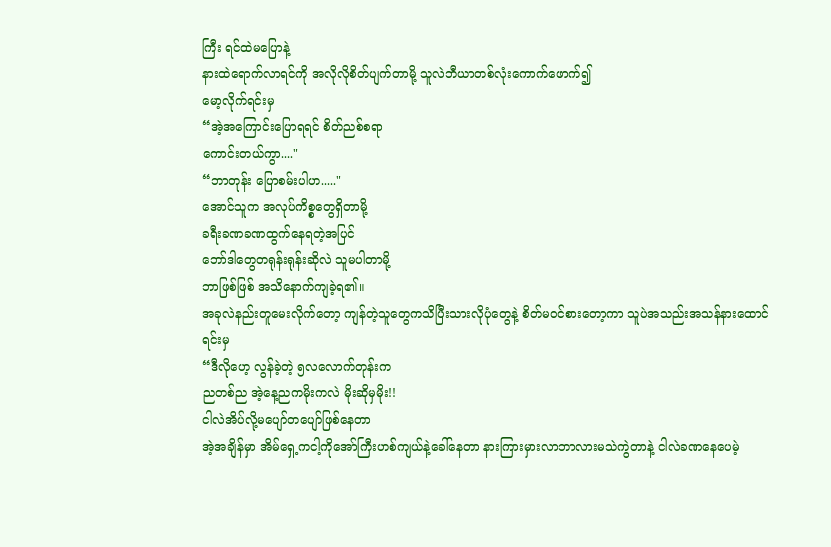ကြီး ရင်ထဲမပြောနဲ့
နားထဲရောက်လာရင်ကို အလိုလိုစိတ်ပျက်တာမို့ သူလဲဘီယာတစ်လုံးကောက်ဖောက်၍
မော့လိုက်ရင်းမှ
“အဲ့အကြောင်းပြောရရင် စိတ်ညစ်စရာ
ကောင်းတယ်ကွာ...."
“ဘာတုန်း ပြောစမ်းပါဟ....."
အောင်သူက အလုပ်ကိစ္စတွေရှိတာမို့
ခရီးခဏခဏထွက်နေရတဲ့အပြင်
ဘော်ဒါတွေတရုန်းရုန်းဆိုလဲ သူမပါတာမို့
ဘာဖြစ်ဖြစ် အသိနောက်ကျခဲ့ရ၏။
အခုလဲနည်းတူမေးလိုက်တော့ ကျန်တဲ့သူတွေကသိပြီးသားလိုပုံတွေနဲ့ စိတ်မဝင်စားတော့ကာ သူပဲအသည်းအသန်နားထောင်ရင်းမှ
“ဒီလိုဟေ့ လွန်ခဲ့တဲ့ ၅လလောက်တုန်းက
ညတစ်ည အဲ့နေ့ညကမိုးကလဲ မိုးဆိုမှမိုး!!
ငါလဲအိပ်လို့မပျော်တပျော်ဖြစ်နေတာ
အဲ့အချိန်မှာ အိမ်ရှေ့ကငါ့ကိုအော်ကြီးဟစ်ကျယ်နဲ့ခေါ်နေတာ နားကြားမှားလာဘာလားမသဲကွဲတာနဲ့ ငါလဲခဏနေပေမဲ့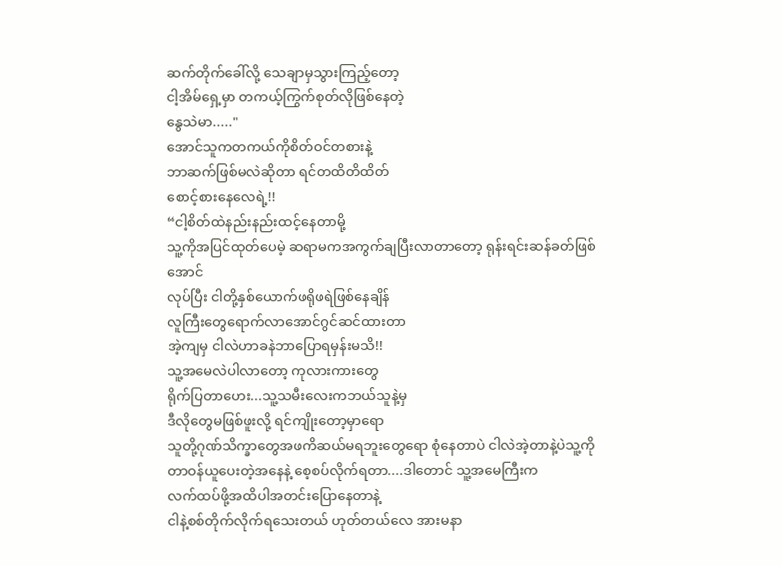ဆက်တိုက်ခေါ်လို့ သေချာမှသွားကြည့်တော့
ငါ့အိမ်ရှေ့မှာ တကယ့်ကြွက်စုတ်လိုဖြစ်နေတဲ့
နွေသဲမာ....."
အောင်သူကတကယ်ကိုစိတ်ဝင်တစားနဲ့
ဘာဆက်ဖြစ်မလဲဆိုတာ ရင်တထိတိထိတ်
စောင့်စားနေလေရဲ့!!
“ငါ့စိတ်ထဲနည်းနည်းထင့်နေတာမို့
သူ့ကိုအပြင်ထုတ်ပေမဲ့ ဆရာမကအကွက်ချပြီးလာတာတော့ ရုန်းရင်းဆန်ခတ်ဖြစ်အောင်
လုပ်ပြီး ငါတို့နှစ်ယောက်ဖရိုဖရဲဖြစ်နေချိန်
လူကြီးတွေရောက်လာအောင်ဂွင်ဆင်ထားတာ
အဲ့ကျမှ ငါလဲဟာခနဲဘာပြောရမှန်းမသိ!!
သူ့အမေလဲပါလာတော့ ကုလားကားတွေ
ရိုက်ပြတာဟေး...သူ့သမီးလေးကဘယ်သူနဲ့မှ
ဒီလိုတွေမဖြစ်ဖူးလို့ ရင်ကျိုးတော့မှာရော
သူတို့ဂုဏ်သိက္ခာတွေအဖကိဆယ်မရဘူးတွေရော စုံနေတာပဲ ငါလဲအဲ့တာနဲ့ပဲသူ့ကို
တာဝန်ယူပေးတဲ့အနေနဲ့ စေ့စပ်လိုက်ရတာ....ဒါတောင် သူ့အမေကြီးက
လက်ထပ်ဖို့အထိပါအတင်းပြောနေတာနဲ့
ငါနဲ့စစ်တိုက်လိုက်ရသေးတယ် ဟုတ်တယ်လေ အားမနာ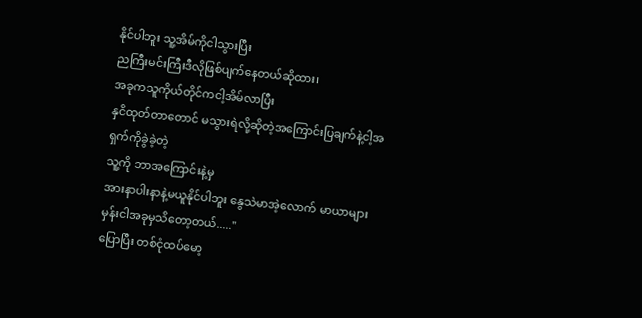နိုင်ပါဘူး သူ့အိမ်ကိုငါသွားပြီး
ညကြီးမင်းကြီးဒီလိုဖြစ်ပျက်နေတယ်ဆိုထား၊
အခုကသူကိုယ်တိုင်ကငါ့အိမ်လာပြီး
နှငိထုတ်တာတောင် မသွားရဲလို့ဆိုတဲ့အကြောင်းပြချက်နဲ့ငါ့အရှက်ကိုခွဲခဲ့တဲ့
သူ့ကို ဘာအကြောင်းနဲ့မှ
အားနာပါးနာနဲ့မယူနိုင်ပါဘူး နွေသဲမာအဲ့လောက် မာယာများမှန်းငါအခုမှသိတော့တယ်....."
ပြောပြီး တစ်ငုံထပ်မော့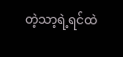တဲ့သာ့ရဲ့ရင်ထဲ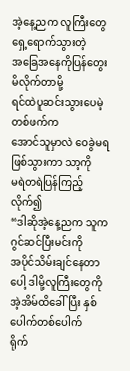အဲ့နေ့ညက လူကြီးတွေရှေ့ရောက်သွားတဲ့
အခြေအနေကိုပြန်တွေးမိလိုက်တာမို့
ရင်ထဲပူဆင်းသွားပေမဲ့ တစ်ဖက်က
အောင်သူမှာလဲ ဝေခွဲမရဖြစ်သွားကာ သာ့ကို
မရဲတရဲပြန်ကြည့်လိုက်၍
“ဒါဆိုအဲ့နေ့ညက သူကဂွင်ဆင်ပြီးမင်းကို
အပိုင်သိမ်းချင်နေတာပေါ့ ဒါမို့လူကြီးတွေကို
အဲ့အိမ်ထိခေါ်ပြီး နှစ်ပေါက်တစ်ပေါက်
ရိုက်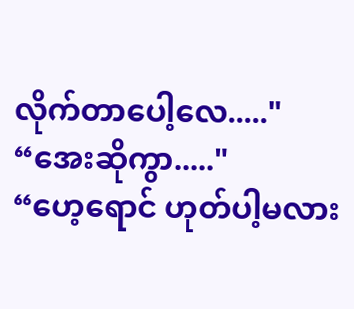လိုက်တာပေါ့လေ....."
“အေးဆိုကွာ....."
“ဟေ့ရောင် ဟုတ်ပါ့မလား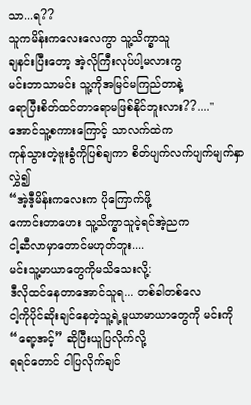သာ...ရ??
သူကမိန်းကလေးလေကွာ သူ့သိက္ခာသူ
ချနင်းပြီးတော့ အဲ့လိုကြီးလုပ်ပါ့မလားကွ
မင်းဘာသာမင်း သူ့ကိုအမြင်မကြည်တာနဲ့
ရောပြီးစိတ်ထင်တာရောမဖြစ်နိုင်ဘူးလား??...."
အောင်သူ့စကားကြောင့် သာလက်ထဲက
ကုန်သွားတဲ့ဗူးခွံကိုပြစ်ချကာ စိတ်ပျက်လက်ပျက်မျက်နှာလွှဲ၍
“အဲ့ဒီ့မိန်းကလေးက ပိုကြောက်ဖို့
ကောင်းတာဟေး သူ့သိက္ခာသူငဲ့ရင်အဲ့ညက
ငါ့ဆီလာမှာတောင်မဟုတ်ဘူး....
မင်းသူ့မာယာတွေကိုမသိသေးလို့:
ဒီလိုထင်နေတာအောင်သူရ... တစ်ခါတစ်လေ
ငါ့ကိုပိုင်ဆိုးချင်နေတဲ့သူ့ရဲ့မူယာမာယာတွေကို မင်းကို “ရော့အင့်” ဆိုပြီးယူပြလိုက်လို့
ရရင်တောင် ငါပြလိုက်ချင်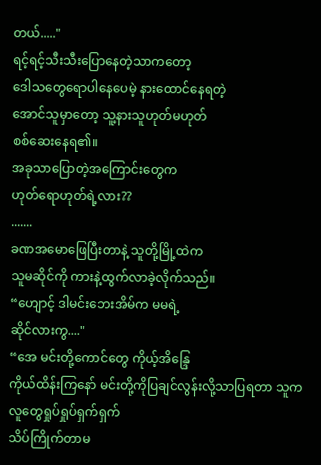တယ်....."
ရင့်ရင့်သီးသီးပြောနေတဲ့သာကတော့
ဒေါသတွေရောပါနေပေမဲ့ နားထောင်နေရတဲ့
အောင်သူမှာတော့ သူ့နားသူဟုတ်မဟုတ်
စစ်ဆေးနေရ၏။
အခုသာပြောတဲ့အကြောင်းတွေက
ဟုတ်ရောဟုတ်ရဲ့လား??
.......
ခဏအမောဖြေပြီးတာနဲ့ သူတို့မြို့ထဲက
သူမဆိုင်ကို ကားနဲ့ထွက်လာခဲ့လိုက်သည်။
“ဟျောင့် ဒါမင်းဘေးအိမ်က မမရဲ့
ဆိုင်လားကွ...."
“အေ မင်းတို့ကောင်တွေ ကိုယ့်အိန္ဒြေ
ကိုယ်ထိန်းကြနော် မင်းတို့ကိုပြချင်လွန်းလို့သာပြရတာ သူကလူတွေရှုပ်ရှုပ်ရှက်ရှက်
သိပ်ကြိုက်တာမ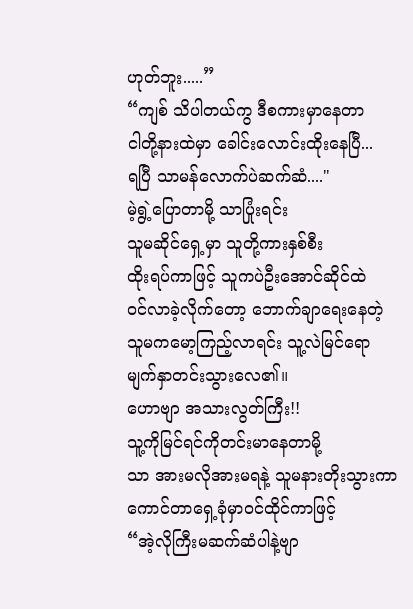ဟုတ်ဘူး.....”
“ကျစ် သိပါတယ်ကွ ဒီစကားမှာနေတာ
ငါတို့နားထဲမှာ ခေါင်းလောင်းထိုးနေပြီ...
ရပြီ သာမန်လောက်ပဲဆက်ဆံ...."
မဲ့ရွဲ့ပြောတာမို့ သာပြုံးရင်း
သူမဆိုင်ရှေ့မှာ သူတို့ကားနှစ်စီး
ထိုးရပ်ကာဖြင့် သူကပဲဦးအောင်ဆိုင်ထဲ
ဝင်လာခဲ့လိုက်တော့ ဘောက်ချာရေးနေတဲ့
သူမကမော့ကြည့်လာရင်း သူ့လဲမြင်ရော
မျက်နှာတင်းသွားလေ၏။
ဟောဗျာ အသားလွတ်ကြီး!!
သူ့ကိုမြင်ရင်ကိုတင်းမာနေတာမို့
သာ အားမလိုအားမရနဲ့ သူမနားတိုးသွားကာ
ကောင်တာရှေ့ခုံမှာဝင်ထိုင်ကာဖြင့်
“အဲ့လိုကြီးမဆက်ဆံပါနဲ့ဗျာ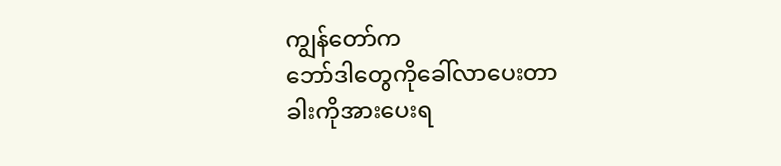ကျွန်တော်က
ဘော်ဒါတွေကိုခေါ်လာပေးတာ
ခါးကိုအားပေးရ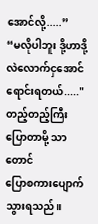အောင်လို့.....”
“မလိုပါဘူး ဒို့ဟာဒို့လဲလောက်ငှအောင်
ရောင်းရတယ်....."
တည့်တည့်ကြီးပြောတာမို့ သာတောင်
ပြောစကားပျောက်သွားရသည်။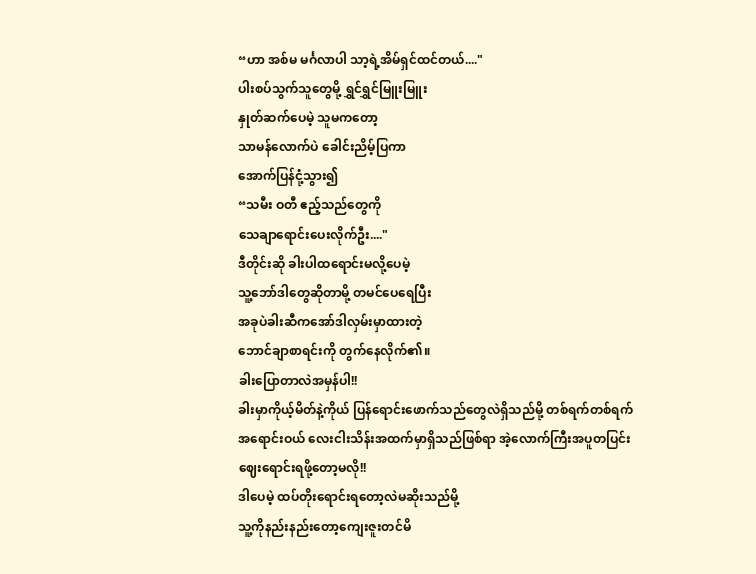“ဟာ အစ်မ မင်္ဂလာပါ သာ့ရဲ့အိမ်ရှင်ထင်တယ်...."
ပါးစပ်သွက်သူတွေမို့ ရွှင်ရွှင်မြူးမြူး
နှုတ်ဆက်ပေမဲ့ သူမကတော့
သာမန်လောက်ပဲ ခေါင်းညိမ့်ပြကာ
အောက်ပြန်ငုံ့သွား၍
“သမီး ဝတီ ဧည့်သည်တွေကို
သေချာရောင်းပေးလိုက်ဦး...."
ဒီတိုင်းဆို ခါးပါထရောင်းမလို့ပေမဲ့
သူ့ဘော်ဒါတွေဆိုတာမို့ တမင်ပေရေပြီး
အခုပဲခါးဆီကအော်ဒါလှမ်းမှာထားတဲ့
ဘောင်ချာစာရင်းကို တွက်နေလိုက်၏။
ခါးပြောတာလဲအမှန်ပါ!!
ခါးမှာကိုယ့်မိတ်နဲ့ကိုယ် ပြန်ရောင်းဖောက်သည်တွေလဲရှိသည်မို့ တစ်ရက်တစ်ရက်
အရောင်းဝယ် လေးငါးသိန်းအထက်မှာရှိသည်ဖြစ်ရာ အဲ့လောက်ကြီးအပူတပြင်း
ဈေးရောင်းရဖို့တော့မလို!!
ဒါပေမဲ့ ထပ်တိုးရောင်းရတော့လဲမဆိုးသည်မို့
သူ့ကိုနည်းနည်းတော့ကျေးဇူးတင်မိ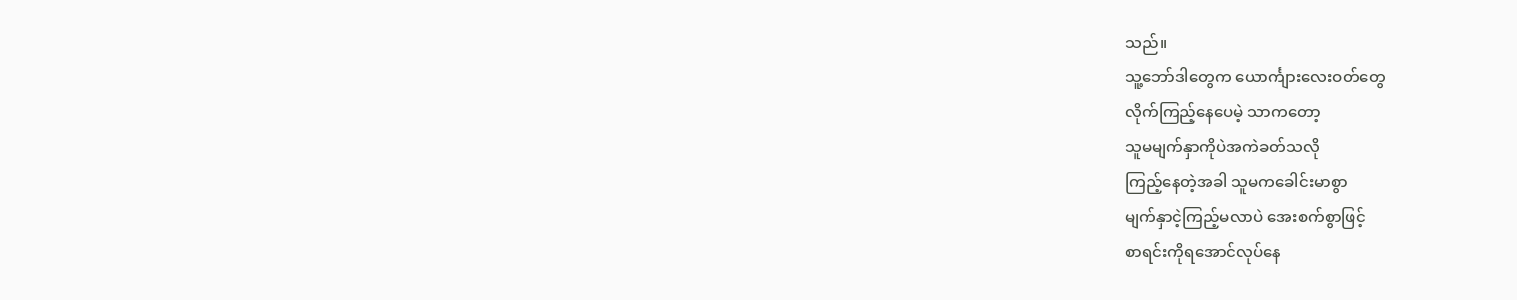သည်။
သူ့ဘော်ဒါတွေက ယောင်္ကျားလေးဝတ်တွေ
လိုက်ကြည့်နေပေမဲ့ သာကတော့
သူမမျက်နှာကိုပဲအကဲခတ်သလို
ကြည့်နေတဲ့အခါ သူမကခေါင်းမာစွာ
မျက်နှာငဲ့ကြည့်မလာပဲ အေးစက်စွာဖြင့်
စာရင်းကိုရအောင်လုပ်နေ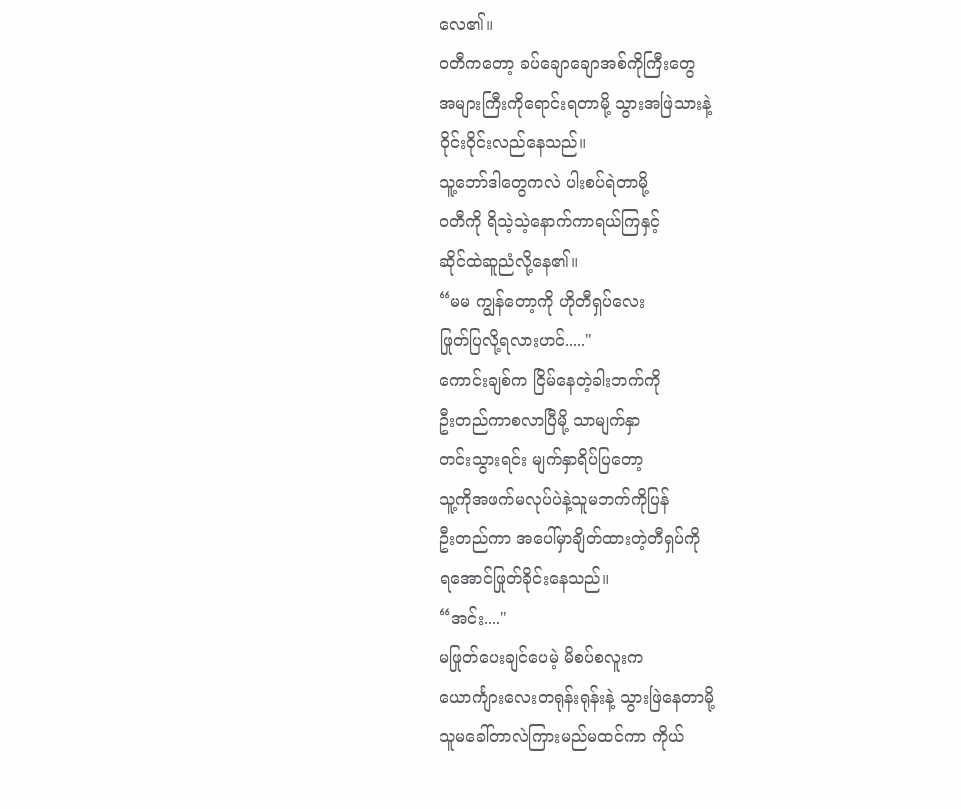လေ၏။
ဝတီကတော့ ခပ်ချောချောအစ်ကိုကြီးတွေ
အများကြီးကိုရောင်းရတာမို့ သွားအဖြဲသားနဲ့
ဝိုင်းဝိုင်းလည်နေသည်။
သူ့ဘော်ဒါတွေကလဲ ပါးစပ်ရဲတာမို့
ဝတီကို ရိသဲ့သဲ့နောက်ကာရယ်ကြနှင့်
ဆိုင်ထဲဆူညံလို့နေ၏။
“မမ ကျွန်တော့ကို ဟိုတီရှပ်လေး
ဖြုတ်ပြလို့ရလားဟင်....."
ကောင်းချစ်က ငြိမ်နေတဲ့ခါးဘက်ကို
ဦးတည်ကာစလာပြီမို့ သာမျက်နှာ
တင်းသွားရင်း မျက်နှာရိပ်ပြတော့
သူ့ကိုအဖက်မလုပ်ပဲနဲ့သူမဘက်ကိုပြန်
ဦးတည်ကာ အပေါ်မှာချိတ်ထားတဲ့တီရှပ်ကို
ရအောင်ဖြုတ်ခိုင်းနေသည်။
“အင်း...."
မဖြုတ်ပေးချင်ပေမဲ့ မိစပ်စလူးက
ယောင်္ကျားလေးတရုန်းရုန်းနဲ့ သွားဖြဲနေတာမို့
သူမခေါ်တာလဲကြားမည်မထင်ကာ ကိုယ်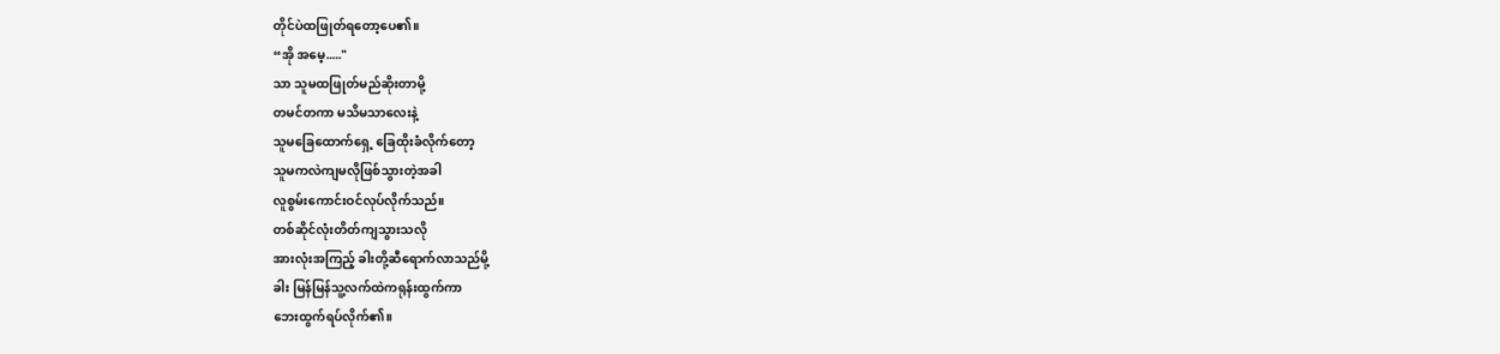တိုင်ပဲထဖြုတ်ရတော့ပေ၏။
“အို အမေ့....."
သာ သူမထဖြုတ်မည်ဆိုးတာမို့
တမင်တကာ မသိမသာလေးနဲ့
သူမခြေထောက်ရှေ့ ခြေထိုးခံလိုက်တော့
သူမကလဲကျမလိုဖြစ်သွားတဲ့အခါ
လူစွမ်းကောင်းဝင်လုပ်လိုက်သည်။
တစ်ဆိုင်လုံးတိတ်ကျသွားသလို
အားလုံးအကြည့် ခါးတို့ဆီရောက်လာသည်မို့
ခါး မြန်မြန်သူ့လက်ထဲကရုန်းထွက်ကာ
ဘေးထွက်ရပ်လိုက်၏။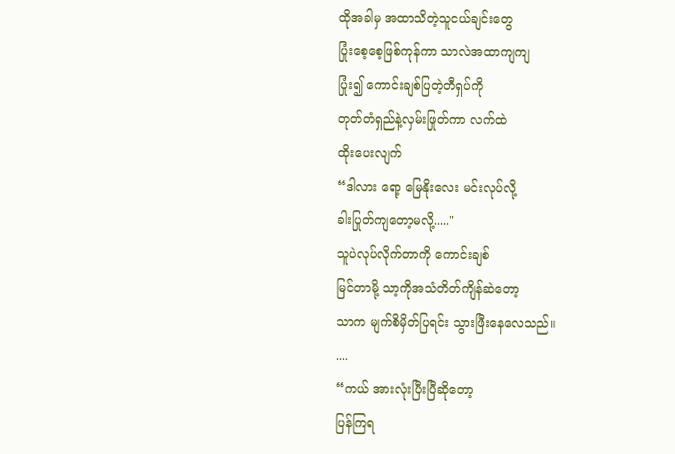ထိုအခါမှ အထာသိတဲ့သူငယ်ချင်းတွေ
ပြုံးစေ့စေ့ဖြစ်ကုန်ကာ သာလဲအထာကျကျ
ပြုံး၍ ကောင်းချစ်ပြတဲ့တီရှပ်ကို
တုတ်တံရှည်နဲ့လှမ်းဖြုတ်ကာ လက်ထဲ
ထိုးပေးလျက်
“ဒါလား ရော့ မြေနိုးလေး မင်းလုပ်လို့
ခါးပြုတ်ကျတော့မလို့....."
သူပဲလုပ်လိုက်တာကို ကောင်းချစ်
မြင်တာမို့ သာ့ကိုအသံတိတ်ကျိန်ဆဲတော့
သာက မျက်စိမှိတ်ပြရင်း သွားဖြီးနေလေသည်။
....
“ကယ် အားလုံးပြီးပြီဆိုတော့
ပြန်ကြရ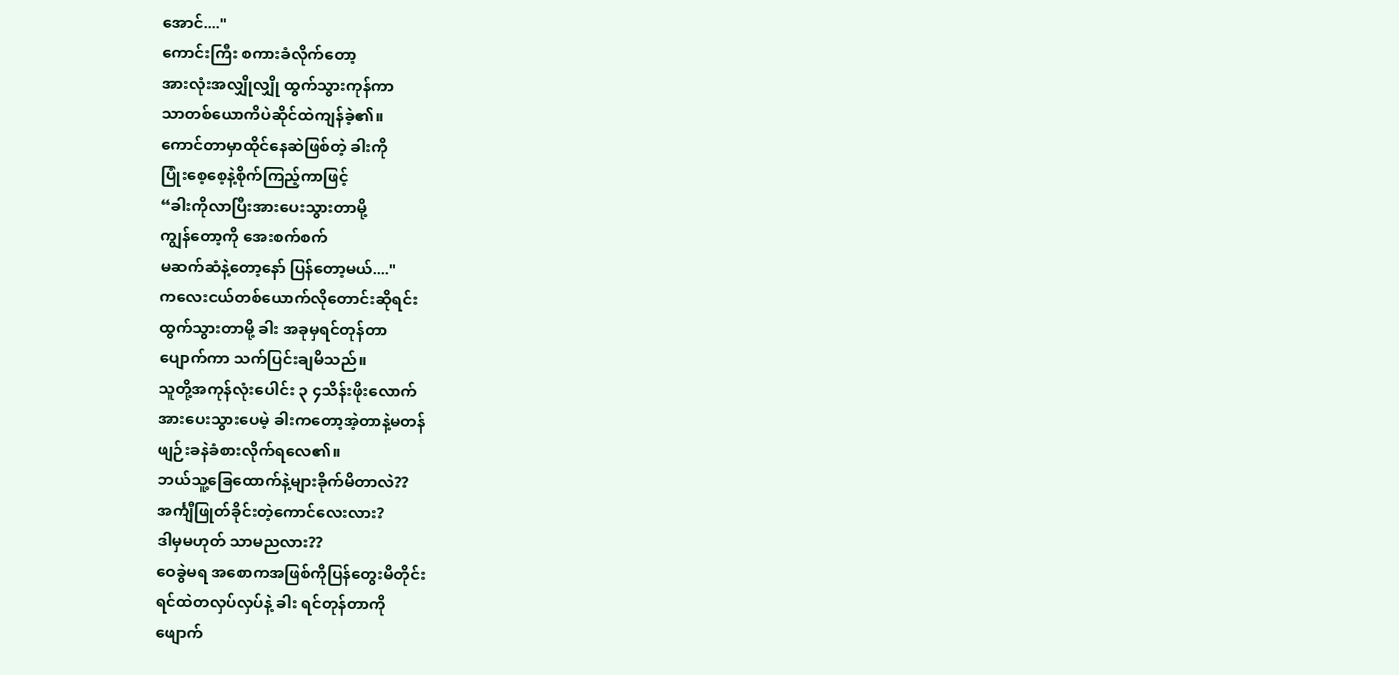အောင်...."
ကောင်းကြီး စကားခံလိုက်တော့
အားလုံးအလျှိုလျှို ထွက်သွားကုန်ကာ
သာတစ်ယောကိပဲဆိုင်ထဲကျန်ခဲ့၏။
ကောင်တာမှာထိုင်နေဆဲဖြစ်တဲ့ ခါးကို
ပြုံးစေ့စေ့နဲ့စိုက်ကြည့်ကာဖြင့်
“ခါးကိုလာပြီးအားပေးသွားတာမို့
ကျွန်တော့ကို အေးစက်စက်
မဆက်ဆံနဲ့တော့နော် ပြန်တော့မယ်...."
ကလေးငယ်တစ်ယောက်လိုတောင်းဆိုရင်း
ထွက်သွားတာမို့ ခါး အခုမှရင်တုန်တာ
ပျောက်ကာ သက်ပြင်းချမိသည်။
သူတို့အကုန်လုံးပေါင်း ၃ ၄သိန်းဖိုးလောက်
အားပေးသွားပေမဲ့ ခါးကတော့အဲ့တာနဲ့မတန်
ဖျဉ်းခနဲခံစားလိုက်ရလေ၏။
ဘယ်သူ့ခြေထောက်နဲ့များခိုက်မိတာလဲ??
အင်္ကျီဖြုတ်ခိုင်းတဲ့ကောင်လေးလား?
ဒါမှမဟုတ် သာမညလား??
ဝေခွဲမရ အစောကအဖြစ်ကိုပြန်တွေးမိတိုင်း
ရင်ထဲတလှပ်လှပ်နဲ့ ခါး ရင်တုန်တာကို
ဖျောက်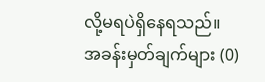လို့မရပဲရှိနေရသည်။
အခန်းမှတ်ချက်များ (0)